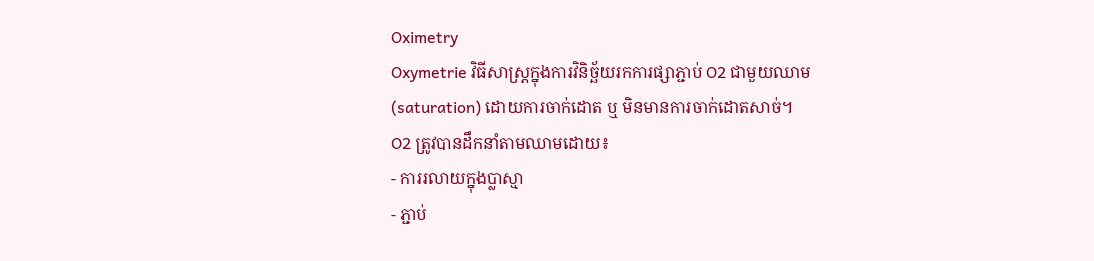Oximetry
Oxymetrie វិធីសាស្រ្តក្នុងការវិនិច្ឆ័យរកការផ្សាភ្ជាប់ O2 ជាមួយឈាម (saturation) ដោយការចាក់ដោត ឬ មិនមានការចាក់ដោតសាច់។
O2 ត្រូវបានដឹកនាំតាមឈាមដោយ៖
- ការរលាយក្នុងប្លាស្មា
- ភ្ជាប់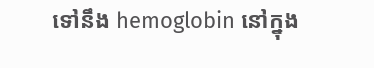ទៅនឹង hemoglobin នៅក្នុង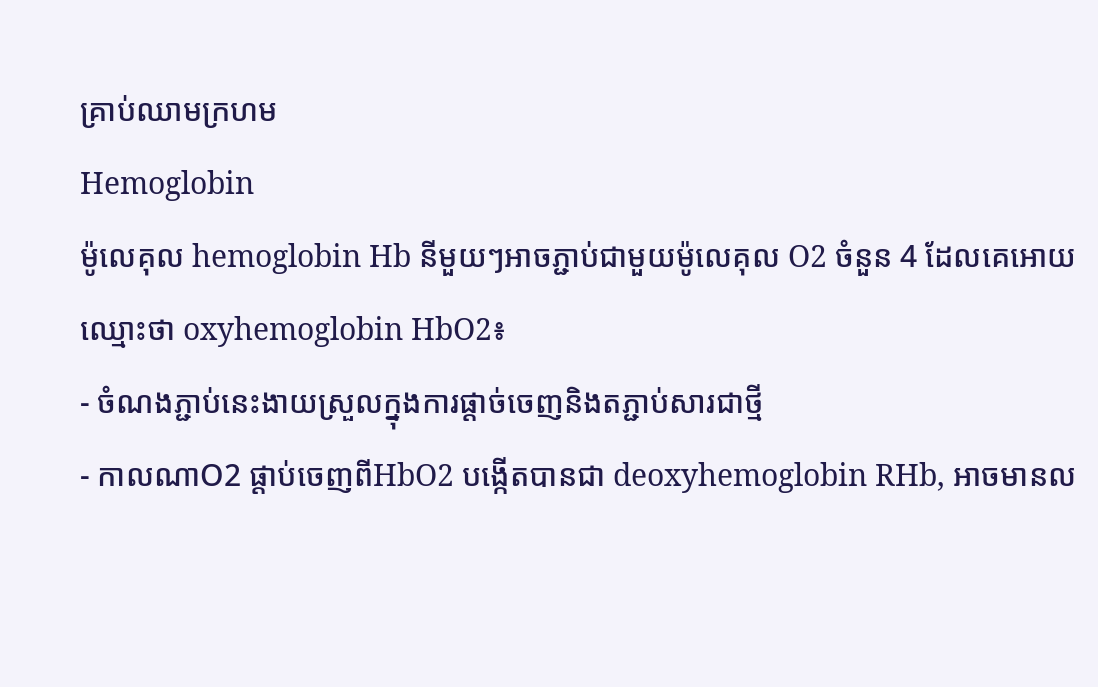គ្រាប់ឈាមក្រហម
Hemoglobin
ម៉ូលេគុល hemoglobin Hb នីមួយៗអាចភ្ជាប់ជាមួយម៉ូលេគុល O2 ចំនួន 4 ដែលគេអោយឈ្មោះថា oxyhemoglobin HbO2៖
- ចំណងភ្ជាប់នេះងាយស្រួលក្នុងការផ្តាច់ចេញនិងតភ្ជាប់សារជាថ្មី
- កាលណាO2 ផ្តាប់ចេញពីHbO2 បង្កើតបានជា deoxyhemoglobin RHb, អាចមានល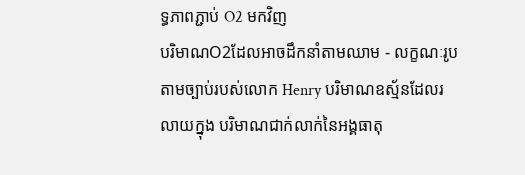ទ្ធភាពភ្ជាប់ O2 មកវិញ
បរិមាណO2ដែលអាចដឹកនាំតាមឈាម - លក្ខណៈរូប
តាមច្បាប់របស់លោក Henry បរិមាណឧស្ម័នដែលរលាយក្នុង បរិមាណជាក់លាក់នៃអង្គធាតុ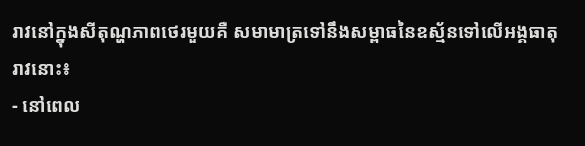រាវនៅក្នុងសីតុណ្ហភាពថេរមួយគឺ សមាមាត្រទៅនឹងសម្ពាធនៃឧស្ម័នទៅលើអង្គធាតុរាវនោះ៖
- នៅពេល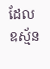ដែលឧស្ម័ន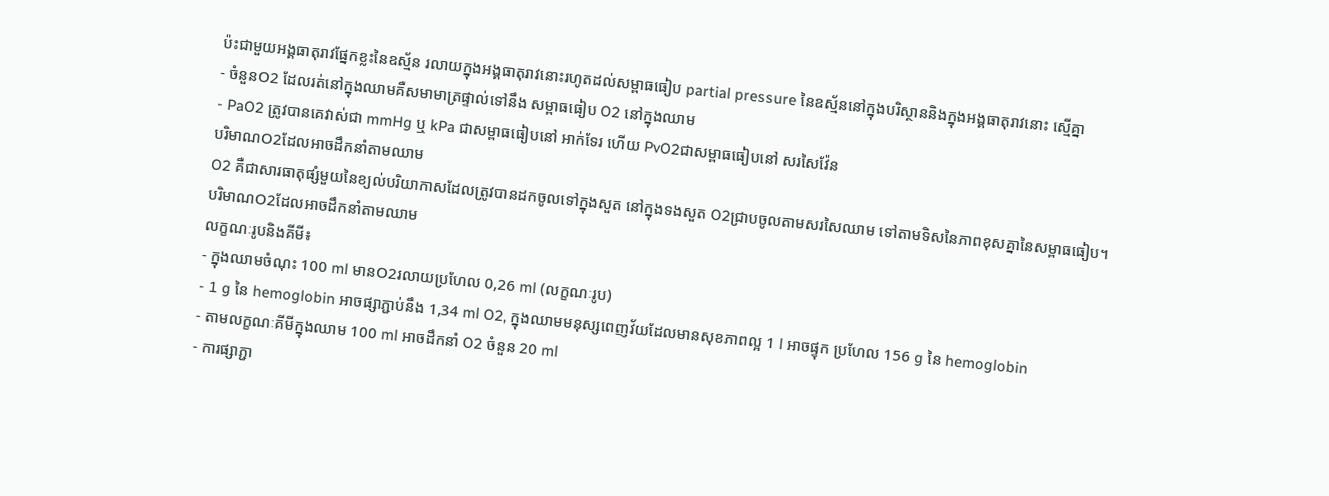ប៉ះជាមួយអង្គធាតុរាវផ្នែកខ្លះនៃឧស្ម័ន រលាយក្នុងអង្គធាតុរាវនោះរហូតដល់សម្ពាធធៀប partial pressure នៃឧស្ម័ននៅក្នុងបរិស្ថាននិងក្នុងអង្គធាតុរាវនោះ ស្មើគ្នា
- ចំនួនO2 ដែលរត់នៅក្នុងឈាមគឺសមាមាត្រផ្ទាល់ទៅនឹង សម្ពាធធៀប O2 នៅក្នុងឈាម
- PaO2 ត្រូវបានគេវាស់ជា mmHg ឬ kPa ជាសម្ពាធធៀបនៅ អាក់ទែរ ហើយ PvO2ជាសម្ពាធធៀបនៅ សរសៃវ៉ែន
បរិមាណO2ដែលអាចដឹកនាំតាមឈាម
O2 គឺជាសារធាតុផ្សំមួយនៃខ្យល់បរិយាកាសដែលត្រូវបានដកចូលទៅក្នុងសួត នៅក្នុងទងសួត O2ជ្រាបចូលតាមសរសៃឈាម ទៅតាមទិសនៃភាពខុសគ្នានៃសម្ពាធធៀប។
បរិមាណO2ដែលអាចដឹកនាំតាមឈាម
លក្ខណៈរូបនិងគីមី៖
- ក្នុងឈាមចំណុះ 100 ml មានO2រលាយប្រហែល 0,26 ml (លក្ខណៈរូប)
- 1 g នៃ hemoglobin អាចផ្សាភ្ជាប់នឹង 1,34 ml O2, ក្នុងឈាមមនុស្សពេញវ័យដែលមានសុខភាពល្អ 1 l អាចផ្ទុក ប្រហែល 156 g នៃ hemoglobin
- តាមលក្ខណៈគីមីក្នុងឈាម 100 ml អាចដឹកនាំ O2 ចំនួន 20 ml
- ការផ្សាភ្ជា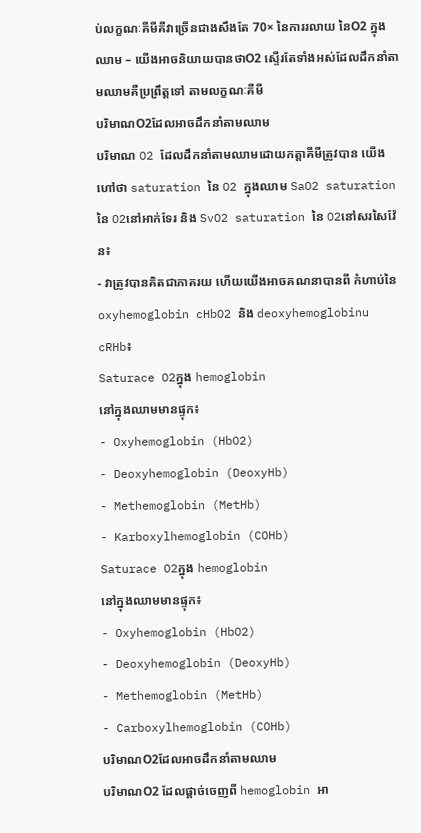ប់លក្ខណៈគីមីគឺវាច្រើនជាងសឹងតែ 70× នៃការរលាយ នៃO2 ក្នុងឈាម – យើងអាចនិយាយបានថាO2 ស្ទើរតែទាំងអស់ដែលដឹកនាំតាមឈាមគឺប្រព្រឹត្តទៅ តាមលក្ខណៈគីមី
បរិមាណO2ដែលអាចដឹកនាំតាមឈាម
បរិមាណ O2 ដែលដឹកនាំតាមឈាមដោយកត្តាគីមីត្រូវបាន យើងហៅថា saturation នៃ O2 ក្នុងឈាម SaO2 saturation នៃ O2នៅអាក់ទែរ និង SvO2 saturation នៃ O2នៅសរសៃវ៉ែន៖
- វាត្រូវបានគិតជាភាគរយ ហើយយើងអាចគណនាបានពី កំហាប់នៃ oxyhemoglobin cHbO2 និង deoxyhemoglobinu cRHb៖
Saturace O2ក្នុង hemoglobin
នៅក្នុងឈាមមានផ្ទុក៖
- Oxyhemoglobin (HbO2)
- Deoxyhemoglobin (DeoxyHb)
- Methemoglobin (MetHb)
- Karboxylhemoglobin (COHb)
Saturace O2ក្នុង hemoglobin
នៅក្នុងឈាមមានផ្ទុក៖
- Oxyhemoglobin (HbO2)
- Deoxyhemoglobin (DeoxyHb)
- Methemoglobin (MetHb)
- Carboxylhemoglobin (COHb)
បរិមាណO2ដែលអាចដឹកនាំតាមឈាម
បរិមាណO2 ដែលផ្តាច់ចេញពី hemoglobin អា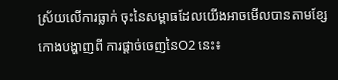ស្រ័យលើការធ្លាក់ ចុះនៃសម្ពាធដែលយើងអាចមើលបានតាមខ្សែកោងបង្ហាញពី ការផ្តាច់ចេញនៃO2 នេះ៖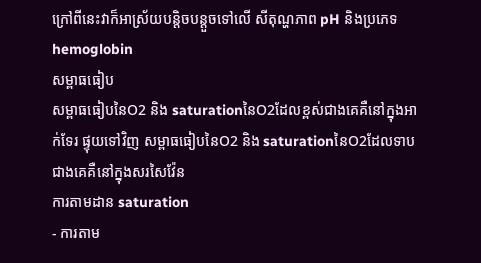ក្រៅពីនេះវាក៏អាស្រ័យបន្តិចបន្តួចទៅលើ សីតុណ្ហភាព pH និងប្រភេទ hemoglobin
សម្ពាធធៀប
សម្ពាធធៀបនៃO2 និង saturationនៃO2ដែលខ្ពស់ជាងគេគឺនៅក្នុងអាក់ទែរ ផ្ទុយទៅវិញ សម្ពាធធៀបនៃO2 និង saturationនៃO2ដែលទាបជាងគេគឺនៅក្នុងសរសៃវ៉ែន
ការតាមដាន saturation
- ការតាម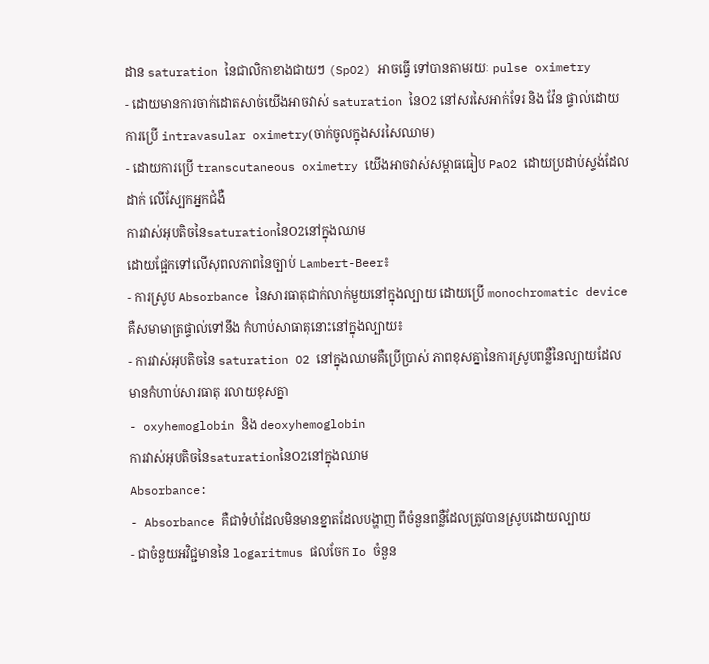ដាន saturation នៃជាលិកាខាងជាយៗ (SpO2) អាចធ្វើ ទៅបានតាមរយៈ pulse oximetry
- ដោយមានការចាក់ដោតសាច់យើងអាចវាស់ saturation នៃO2 នៅសរសៃអាក់ទែរ និង វ៉ែន ផ្ទាល់ដោយការប្រើ intravasular oximetry(ចាក់ចូលក្នុងសរសៃឈាម)
- ដោយការប្រើ transcutaneous oximetry យើងអាចវាស់សម្ពាធធៀប PaO2 ដោយប្រដាប់ស្ទង់ដែលដាក់ លើស្បែកអ្នកជំងឺ
ការវាស់អុបតិចនៃsaturationនៃO2នៅក្នុងឈាម
ដោយផ្អែកទៅលើសុពលភាពនៃច្បាប់ Lambert-Beer៖
- ការស្រូប Absorbance នៃសារធាតុជាក់លាក់មួយនៅក្នុងល្បាយ ដោយប្រើ monochromatic device គឺសមាមាត្រផ្ទាល់ទៅនឹង កំហាប់សាធាតុនោះនៅក្នុងល្បាយ៖
- ការវាស់អុបតិចនៃ saturation O2 នៅក្នុងឈាមគឺប្រើប្រាស់ ភាពខុសគ្នានៃការស្រូបពន្លឺនៃល្បាយដែលមានកំហាប់សារធាតុ រលាយខុសគ្នា
- oxyhemoglobin និង deoxyhemoglobin
ការវាស់អុបតិចនៃsaturationនៃO2នៅក្នុងឈាម
Absorbance:
- Absorbance គឺជាទំហំដែលមិនមានខ្នាតដែលបង្ហាញ ពីចំនួនពន្លឺដែលត្រូវបានស្រូបដោយល្បាយ
- ជាចំនួយអវិជ្ជមាននៃ logaritmus ផលចែក Io ចំនួន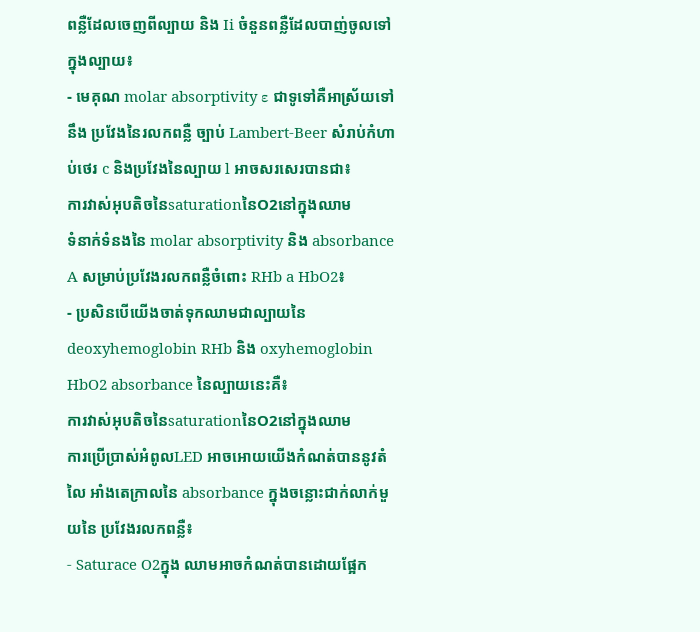ពន្លឺដែលចេញពីល្បាយ និង Ii ចំនួនពន្លឺដែលបាញ់ចូលទៅក្នុងល្បាយ៖
- មេគុណ molar absorptivity ε ជាទូទៅគឺអាស្រ័យទៅនឹង ប្រវែងនៃរលកពន្លឺ ច្បាប់ Lambert-Beer សំរាប់កំហាប់ថេរ c និងប្រវែងនៃល្បាយ l អាចសរសេរបានជា៖
ការវាស់អុបតិចនៃsaturationនៃO2នៅក្នុងឈាម
ទំនាក់ទំនងនៃ molar absorptivity និង absorbance A សម្រាប់ប្រវែងរលកពន្លឺចំពោះ RHb a HbO2៖
- ប្រសិនបើយើងចាត់ទុកឈាមជាល្បាយនៃdeoxyhemoglobin RHb និង oxyhemoglobin HbO2 absorbance នៃល្បាយនេះគឺ៖
ការវាស់អុបតិចនៃsaturationនៃO2នៅក្នុងឈាម
ការប្រើប្រាស់អំពូលLED អាចអោយយើងកំណត់បាននូវតំលៃ អាំងតេក្រាលនៃ absorbance ក្នុងចន្លោះជាក់លាក់មួយនៃ ប្រវែងរលកពន្លឺ៖
- Saturace O2ក្នុង ឈាមអាចកំណត់បានដោយផ្អែក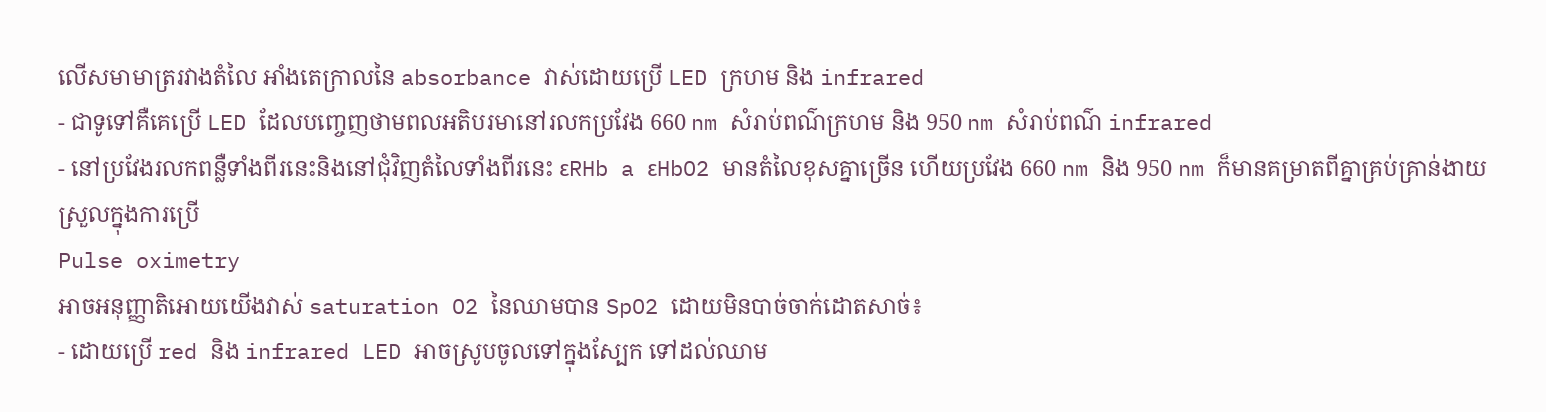លើសមាមាត្ររវាងតំលៃ អាំងតេក្រាលនៃ absorbance វាស់ដោយប្រើ LED ក្រហម និង infrared
- ជាទូទៅគឺគេប្រើ LED ដែលបញ្ចេញថាមពលអតិបរមានៅរលកប្រវែង 660 nm សំរាប់ពណ៌ក្រហម និង 950 nm សំរាប់ពណ៌ infrared
- នៅប្រវែងរលកពន្លឺទាំងពីរនេះនិងនៅជុំវិញតំលៃទាំងពីរនេះ εRHb a εHbO2 មានតំលៃខុសគ្នាច្រើន ហើយប្រវែង 660 nm និង 950 nm ក៏មានគម្រាតពីគ្នាគ្រប់គ្រាន់ងាយស្រួលក្នុងការប្រើ
Pulse oximetry
អាចអនុញ្ញាតិអោយយើងវាស់ saturation O2 នៃឈាមបាន SpO2 ដោយមិនបាច់ចាក់ដោតសាច់៖
- ដោយប្រើ red និង infrared LED អាចស្រូបចូលទៅក្នុងស្បែក ទៅដល់ឈាម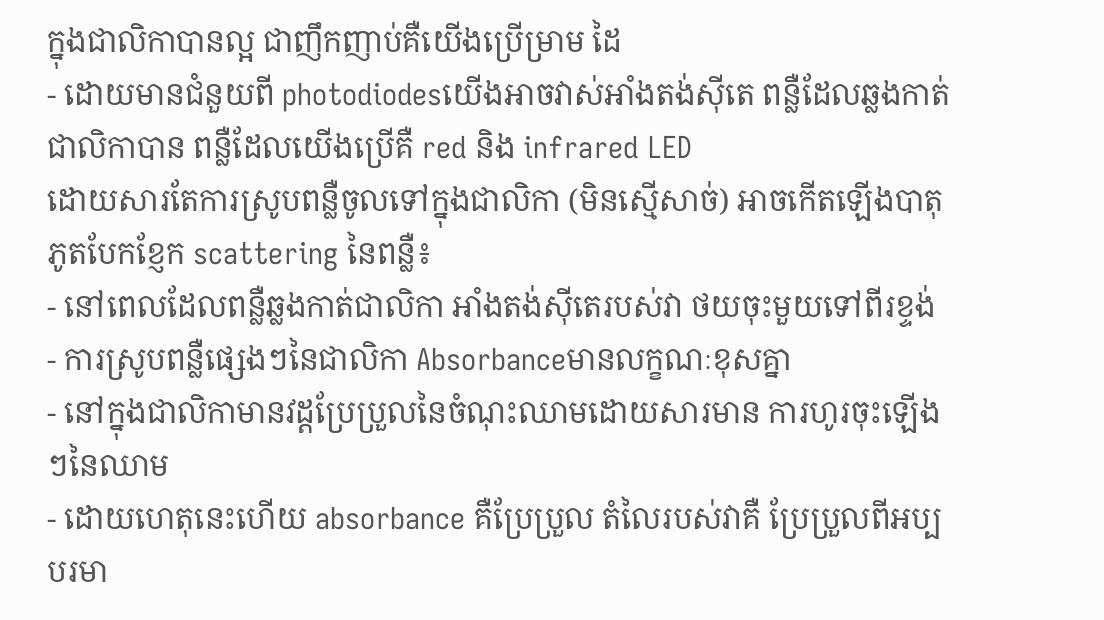ក្នុងជាលិកាបានល្អ ជាញឹកញាប់គឺយើងប្រើម្រាម ដៃ
- ដោយមានជំនួយពី photodiodesយើងអាចវាស់អាំងតង់ស៊ីតេ ពន្លឺដែលឆ្លងកាត់ជាលិកាបាន ពន្លឺដែលយើងប្រើគឺ red និង infrared LED
ដោយសារតែការស្រូបពន្លឺចូលទៅក្នុងជាលិកា (មិនស្មើសាច់) អាចកើតឡើងបាតុភូតបែកខ្ញែក scattering នៃពន្លឺ៖
- នៅពេលដែលពន្លឺឆ្លងកាត់ជាលិកា អាំងតង់ស៊ីតេរបស់វា ថយចុះមួយទៅពីរខ្ទង់
- ការស្រូបពន្លឺផ្សេងៗនៃជាលិកា Absorbanceមានលក្ខណៈខុសគ្នា
- នៅក្នុងជាលិកាមានវដ្តប្រែប្រួលនៃចំណុះឈាមដោយសារមាន ការហូរចុះឡើងៗនៃឈាម
- ដោយហេតុនេះហើយ absorbance គឺប្រែប្រួល តំលៃរបស់វាគឺ ប្រែប្រួលពីអប្បបរមា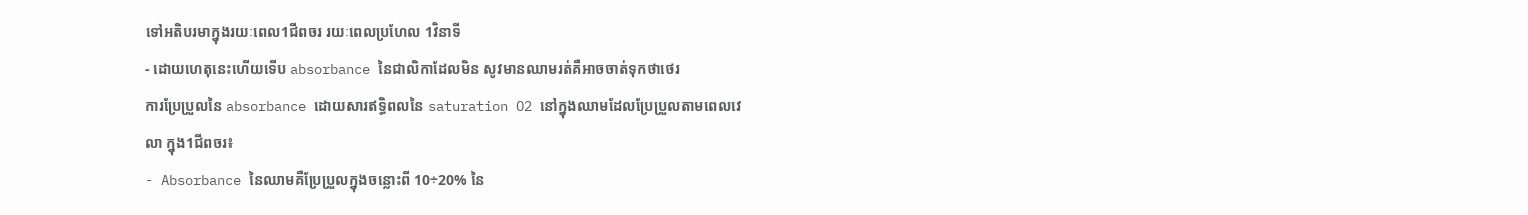ទៅអតិបរមាក្នុងរយៈពេល1ជីពចរ រយៈពេលប្រហែល 1វិនាទី
- ដោយហេតុនេះហើយទើប absorbance នៃជាលិកាដែលមិន សូវមានឈាមរត់គឺអាចចាត់ទុកថាថេរ
ការប្រែប្រួលនៃ absorbance ដោយសារឥទ្ធិពលនៃ saturation O2 នៅក្នុងឈាមដែលប្រែប្រួលតាមពេលវេលា ក្នុង1ជីពចរ៖
- Absorbance នៃឈាមគឺប្រែប្រួលក្នុងចន្លោះពី 10÷20% នៃ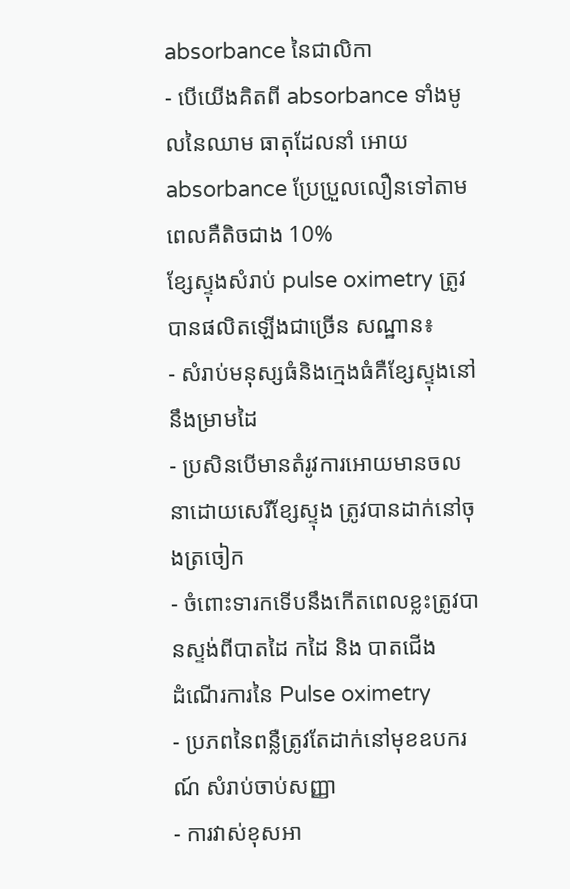absorbance នៃជាលិកា
- បើយើងគិតពី absorbance ទាំងមូលនៃឈាម ធាតុដែលនាំ អោយ absorbance ប្រែប្រួលលឿនទៅតាមពេលគឺតិចជាង 10%
ខ្សែស្ទុងសំរាប់ pulse oximetry ត្រូវបានផលិតឡើងជាច្រើន សណ្ឋាន៖
- សំរាប់មនុស្សធំនិងក្មេងធំគឺខ្សែស្ទុងនៅនឹងម្រាមដៃ
- ប្រសិនបើមានតំរូវការអោយមានចលនាដោយសេរីខ្សែស្ទុង ត្រូវបានដាក់នៅចុងត្រចៀក
- ចំពោះទារកទើបនឹងកើតពេលខ្លះត្រូវបានស្ទង់ពីបាតដៃ កដៃ និង បាតជើង
ដំណើរការនៃ Pulse oximetry
- ប្រភពនៃពន្លឺត្រូវតែដាក់នៅមុខឧបករណ៍ សំរាប់ចាប់សញ្ញា
- ការវាស់ខុសអា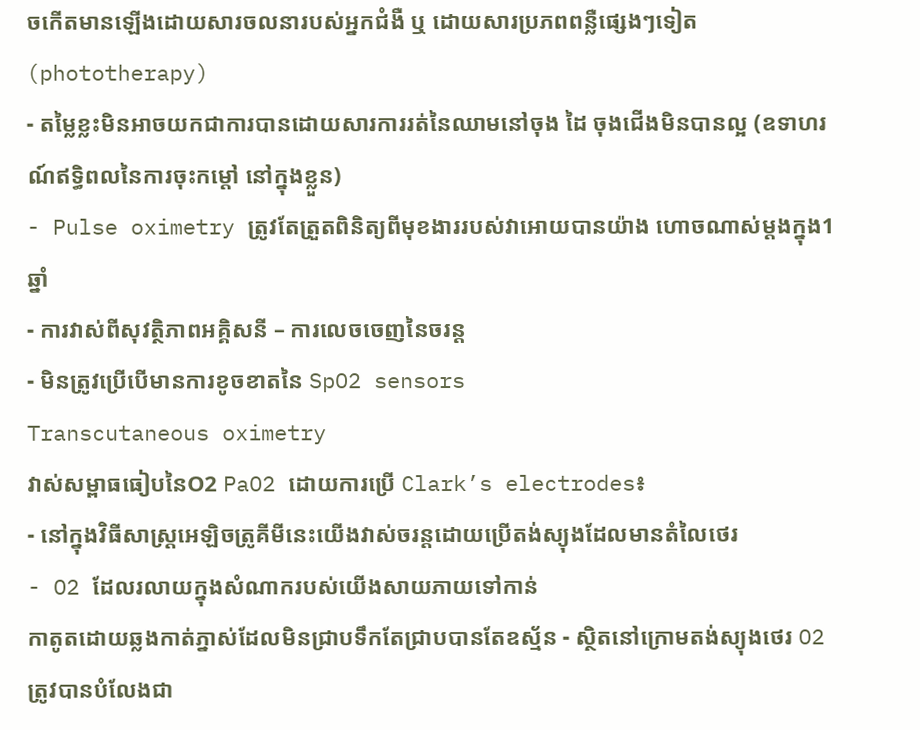ចកើតមានឡើងដោយសារចលនារបស់អ្នកជំងឺ ឬ ដោយសារប្រភពពន្លឺផ្សេងៗទៀត (phototherapy)
- តម្លៃខ្លះមិនអាចយកជាការបានដោយសារការរត់នៃឈាមនៅចុង ដៃ ចុងជើងមិនបានល្អ (ឧទាហរណ៍ឥទ្ធិពលនៃការចុះកម្តៅ នៅក្នុងខ្លួន)
- Pulse oximetry ត្រូវតែត្រួតពិនិត្យពីមុខងាររបស់វាអោយបានយ៉ាង ហោចណាស់ម្តងក្នុង1ឆ្នាំ
- ការវាស់ពីសុវត្ថិភាពអគ្គិសនី – ការលេចចេញនៃចរន្ត
- មិនត្រូវប្រើបើមានការខូចខាតនៃ SpO2 sensors
Transcutaneous oximetry
វាស់សម្ពាធធៀបនៃO2 PaO2 ដោយការប្រើ Clark’s electrodes៖
- នៅក្នុងវិធីសាស្រ្តអេឡិចត្រូគីមីនេះយើងវាស់ចរន្តដោយប្រើតង់ស្យុងដែលមានតំលៃថេរ
- O2 ដែលរលាយក្នុងសំណាករបស់យើងសាយភាយទៅកាន់
កាតូតដោយឆ្លងកាត់ភ្នាស់ដែលមិនជ្រាបទឹកតែជ្រាបបានតែឧស្ម័ន - ស្ថិតនៅក្រោមតង់ស្យុងថេរ O2 ត្រូវបានបំលែងជា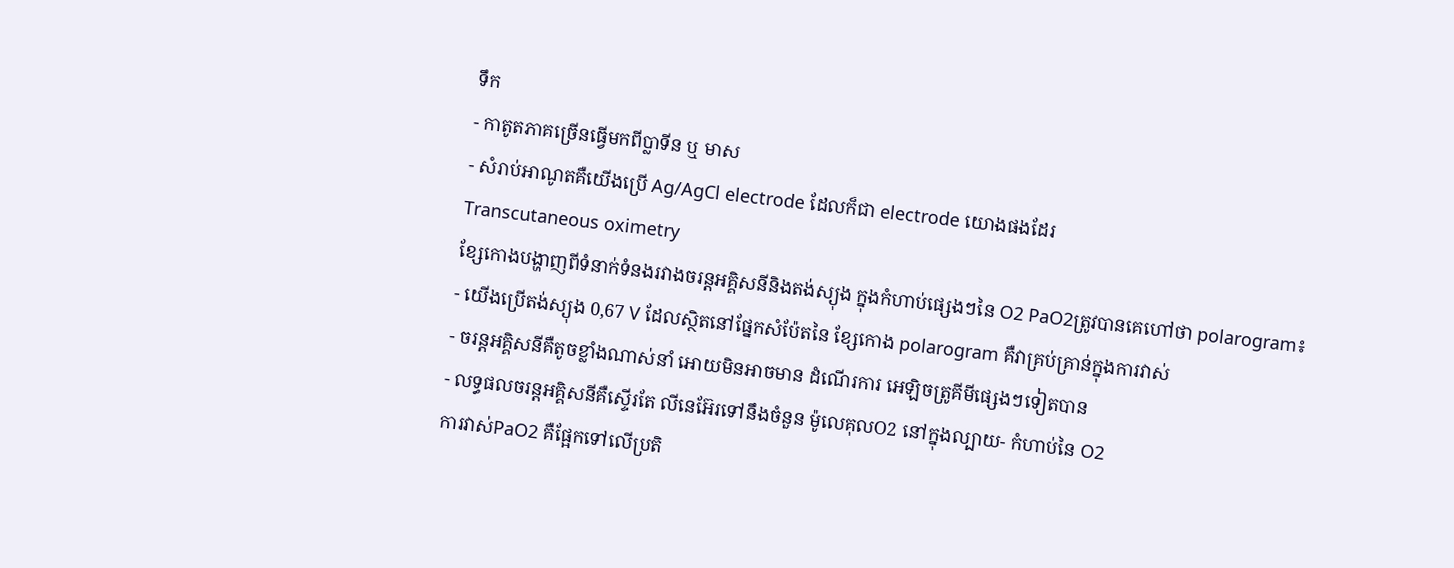ទឹក
- កាតូតភាគច្រើនធ្វើមកពីប្លាទីន ឬ មាស
- សំរាប់អាណូតគឺយើងប្រើ Ag/AgCl electrode ដែលក៏ជា electrode យោងផងដែរ
Transcutaneous oximetry
ខ្សែកោងបង្ហាញពីទំនាក់ទំនងរវាងចរន្តអគ្គិសនីនិងតង់ស្យុង ក្នុងកំហាប់ផ្សេងៗនៃ O2 PaO2ត្រូវបានគេហៅថា polarogram៖
- យើងប្រើតង់ស្យុង 0,67 V ដែលស្ថិតនៅផ្នែកសំប៉ែតនៃ ខ្សែកោង polarogram គឺវាគ្រប់គ្រាន់ក្នុងការវាស់
- ចរន្តអគ្គិសនីគឺតូចខ្លាំងណាស់នាំ អោយមិនអាចមាន ដំណើរការ អេឡិចត្រូគីមីផ្សេងៗទៀតបាន
- លទ្ធផលចរន្តអគ្គិសនីគឺស្ទើរតែ លីនេអ៊ែរទៅនឹងចំនួន ម៉ូលេគុលO2 នៅក្នុងល្បាយ- កំហាប់នៃ O2
ការវាស់PaO2 គឺផ្អែកទៅលើប្រតិ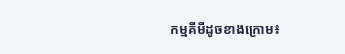កម្មគីមីដូចខាងក្រោម៖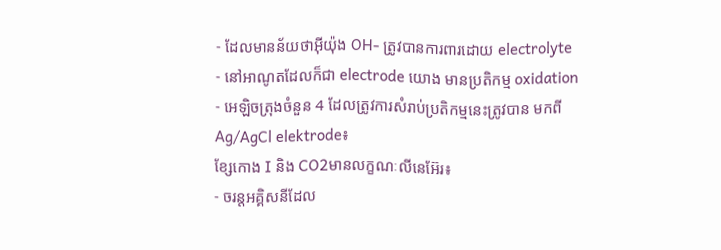- ដែលមានន័យថាអ៊ីយ៉ុង OH- ត្រូវបានការពារដោយ electrolyte
- នៅអាណូតដែលក៏ជា electrode យោង មានប្រតិកម្ម oxidation
- អេឡិចត្រុងចំនួន 4 ដែលត្រូវការសំរាប់ប្រតិកម្មនេះត្រូវបាន មកពី Ag/AgCl elektrode៖
ខ្សែកោង I និង CO2មានលក្ខណៈលីនេអ៊ែរ៖
- ចរន្តអគ្គិសនីដែល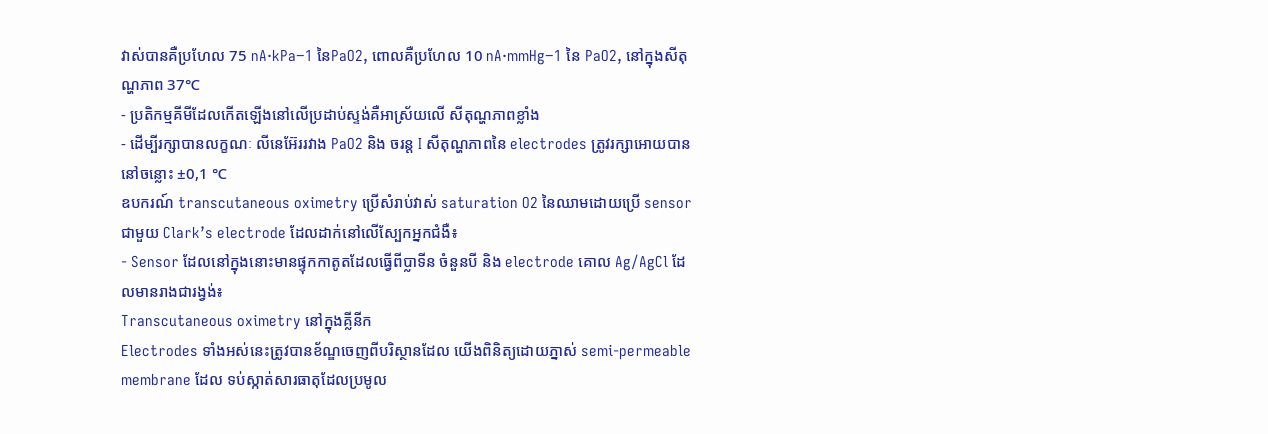វាស់បានគឺប្រហែល 75 nA·kPa−1 នៃPaO2, ពោលគឺប្រហែល 10 nA·mmHg−1 នៃ PaO2, នៅក្នុងសីតុណ្ហភាព 37℃
- ប្រតិកម្មគីមីដែលកើតឡើងនៅលើប្រដាប់ស្ទង់គឺអាស្រ័យលើ សីតុណ្ហភាពខ្លាំង
- ដើម្បីរក្សាបានលក្ខណៈ លីនេអ៊ែររវាង PaO2 និង ចរន្ត I សីតុណ្ហភាពនៃ electrodes ត្រូវរក្សាអោយបាននៅចន្លោះ ±0,1 ℃
ឧបករណ៍ transcutaneous oximetry ប្រើសំរាប់វាស់ saturation O2 នៃឈាមដោយប្រើ sensor ជាមួយ Clark’s electrode ដែលដាក់នៅលើស្បែកអ្នកជំងឺ៖
- Sensor ដែលនៅក្នុងនោះមានផ្ទុកកាតូតដែលធ្វើពីប្លាទីន ចំនួនបី និង electrode គោល Ag/AgCl ដែលមានរាងជារង្វង់៖
Transcutaneous oximetry នៅក្នុងគ្លីនីក
Electrodes ទាំងអស់នេះត្រូវបានខ័ណ្ឌចេញពីបរិស្ថានដែល យើងពិនិត្យដោយភ្នាស់ semi-permeable membrane ដែល ទប់ស្កាត់សារធាតុដែលប្រមូល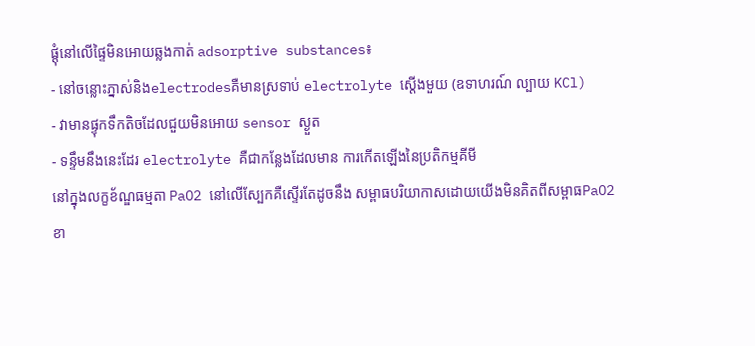ផ្តុំនៅលើផ្ទៃមិនអោយឆ្លងកាត់ adsorptive substances៖
- នៅចន្លោះភ្នាស់និងelectrodesគឺមានស្រទាប់ electrolyte ស្តើងមួយ (ឧទាហរណ៍ ល្បាយ KCl)
- វាមានផ្ទុកទឹកតិចដែលជួយមិនអោយ sensor ស្ងួត
- ទន្ទឹមនឹងនេះដែរ electrolyte គឺជាកន្លែងដែលមាន ការកើតឡើងនៃប្រតិកម្មគីមី
នៅក្នុងលក្ខខ័ណ្ឌធម្មតា PaO2 នៅលើស្បែកគឺស្ទើរតែដូចនឹង សម្ពាធបរិយាកាសដោយយើងមិនគិតពីសម្ពាធPaO2 ខា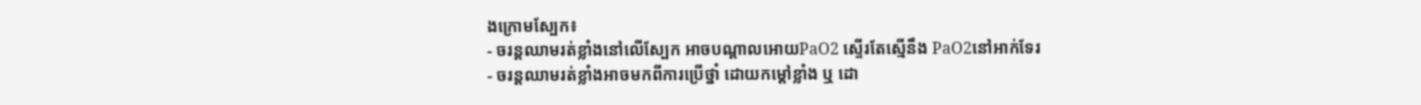ងក្រោមស្បែក៖
- ចរន្តឈាមរត់ខ្លាំងនៅលើស្បែក អាចបណ្តាលអោយPaO2 ស្ទើរតែស្មើនឹង PaO2នៅអាក់ទែរ
- ចរន្តឈាមរត់ខ្លាំងអាចមកពីការប្រើថ្នាំ ដោយកម្តៅខ្លាំង ឬ ដោ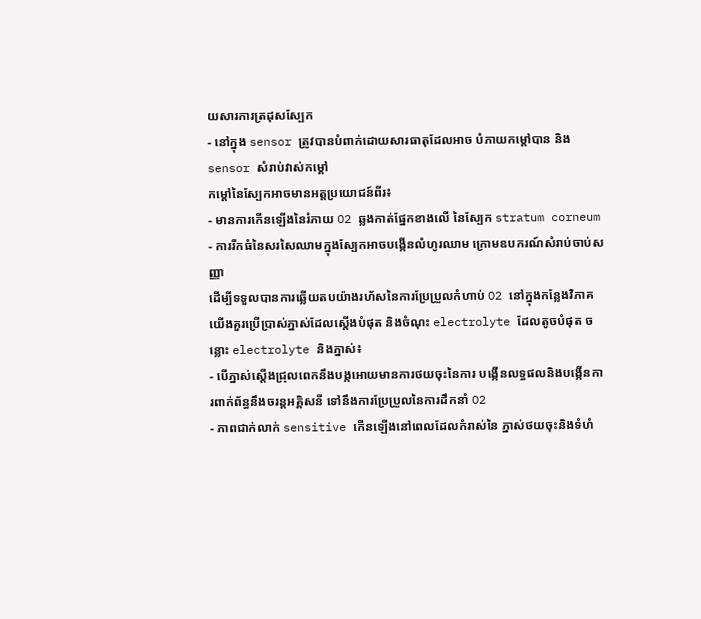យសារការត្រដុសស្បែក
- នៅក្នុង sensor ត្រូវបានបំពាក់ដោយសារធាតុដែលអាច បំភាយកម្តៅបាន និង sensor សំរាប់វាស់កម្តៅ
កម្តៅនៃស្បែកអាចមានអត្តប្រយោជន៍ពីរ៖
- មានការកើនឡើងនៃរំភាយ O2 ឆ្លងកាត់ផ្នែកខាងលើ នៃស្បែក stratum corneum
- ការរីកធំនៃសរសៃឈាមក្នុងស្បែកអាចបង្កើនលំហូរឈាម ក្រោមឧបករណ៍សំរាប់ចាប់សញ្ញា
ដើម្បីទទួលបានការឆ្លើយតបយ៉ាងរហ័សនៃការប្រែប្រួលកំហាប់ O2 នៅក្នុងកន្លែងវិភាគយើងគួរប្រើប្រាស់ភ្នាស់ដែលស្តើងបំផុត និងចំណុះ electrolyte ដែលតូចបំផុត ចន្លោះ electrolyte និងភ្នាស់៖
- បើភ្នាស់ស្តើងជ្រុលពេកនឹងបង្កអោយមានការថយចុះនៃការ បង្កើនលទ្ធផលនិងបង្កើនការពាក់ព័ន្ធនឹងចរន្តអគ្គិសនី ទៅនឹងការប្រែប្រួលនៃការដឹកនាំ O2
- ភាពជាក់លាក់ sensitive កើនឡើងនៅពេលដែលកំរាស់នៃ ភ្នាស់ថយចុះនិងទំហំ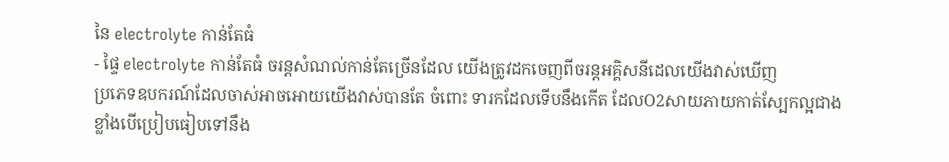នៃ electrolyte កាន់តែធំ
- ផ្ទៃ electrolyte កាន់តែធំ ចរន្តសំណល់កាន់តែច្រើនដែល យើងត្រូវដកចេញពីចរន្តអគ្គិសនីដេលយើងវាស់ឃើញ
ប្រភេទឧបករណ៍ដែលចាស់អាចអោយយើងវាស់បានតែ ចំពោះ ទារកដែលទើបនឹងកើត ដែលO2សាយភាយកាត់ស្បែកល្អជាង ខ្លាំងបើប្រៀបធៀបទៅនឹង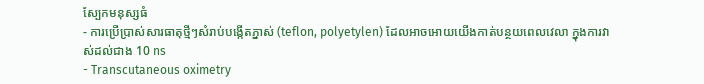ស្បែកមនុស្សធំ
- ការប្រើប្រាស់សារធាតុថ្មីៗសំរាប់បង្កើតភ្នាស់ (teflon, polyetylen) ដែលអាចអោយយើងកាត់បន្ថយពេលវេលា ក្នុងការវាស់ដល់ជាង 10 ns
- Transcutaneous oximetry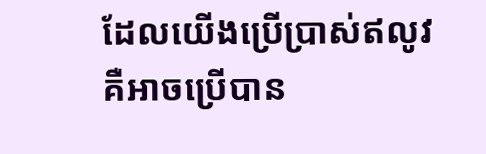ដែលយើងប្រើប្រាស់ឥលូវ គឺអាចប្រើបាន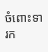ចំពោះទារក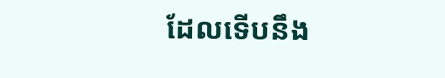ដែលទើបនឹង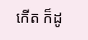កើត ក៏ដូ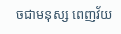ចជាមនុស្ស ពេញវ័យ